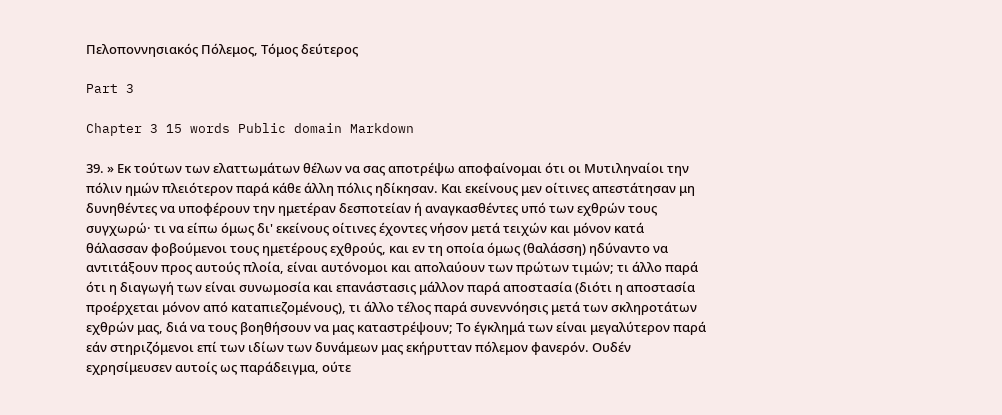Πελοποννησιακός Πόλεμος, Τόμος δεύτερος

Part 3

Chapter 3 15 words Public domain Markdown

39. » Εκ τούτων των ελαττωμάτων θέλων να σας αποτρέψω αποφαίνομαι ότι οι Μυτιληναίοι την πόλιν ημών πλειότερον παρά κάθε άλλη πόλις ηδίκησαν. Και εκείνους μεν οίτινες απεστάτησαν μη δυνηθέντες να υποφέρουν την ημετέραν δεσποτείαν ή αναγκασθέντες υπό των εχθρών τους συγχωρώ· τι να είπω όμως δι' εκείνους οίτινες έχοντες νήσον μετά τειχών και μόνον κατά θάλασσαν φοβούμενοι τους ημετέρους εχθρούς, και εν τη οποία όμως (θαλάσση) ηδύναντο να αντιτάξουν προς αυτούς πλοία, είναι αυτόνομοι και απολαύουν των πρώτων τιμών; τι άλλο παρά ότι η διαγωγή των είναι συνωμοσία και επανάστασις μάλλον παρά αποστασία (διότι η αποστασία προέρχεται μόνον από καταπιεζομένους), τι άλλο τέλος παρά συνεννόησις μετά των σκληροτάτων εχθρών μας, διά να τους βοηθήσουν να μας καταστρέψουν; Το έγκλημά των είναι μεγαλύτερον παρά εάν στηριζόμενοι επί των ιδίων των δυνάμεων μας εκήρυτταν πόλεμον φανερόν. Ουδέν εχρησίμευσεν αυτοίς ως παράδειγμα, ούτε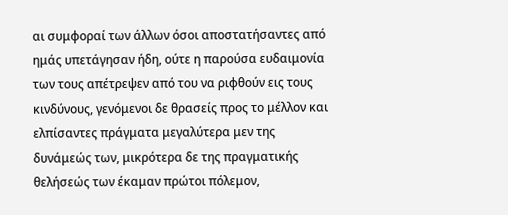αι συμφοραί των άλλων όσοι αποστατήσαντες από ημάς υπετάγησαν ήδη, ούτε η παρούσα ευδαιμονία των τους απέτρεψεν από του να ριφθούν εις τους κινδύνους, γενόμενοι δε θρασείς προς το μέλλον και ελπίσαντες πράγματα μεγαλύτερα μεν της δυνάμεώς των, μικρότερα δε της πραγματικής θελήσεώς των έκαμαν πρώτοι πόλεμον,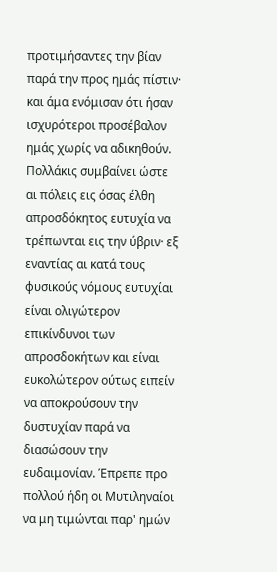προτιμήσαντες την βίαν παρά την προς ημάς πίστιν· και άμα ενόμισαν ότι ήσαν ισχυρότεροι προσέβαλον ημάς χωρίς να αδικηθούν. Πολλάκις συμβαίνει ώστε αι πόλεις εις όσας έλθη απροσδόκητος ευτυχία να τρέπωνται εις την ύβριν· εξ εναντίας αι κατά τους φυσικούς νόμους ευτυχίαι είναι ολιγώτερον επικίνδυνοι των απροσδοκήτων και είναι ευκολώτερον ούτως ειπείν να αποκρούσουν την δυστυχίαν παρά να διασώσουν την ευδαιμονίαν. Έπρεπε προ πολλού ήδη οι Μυτιληναίοι να μη τιμώνται παρ' ημών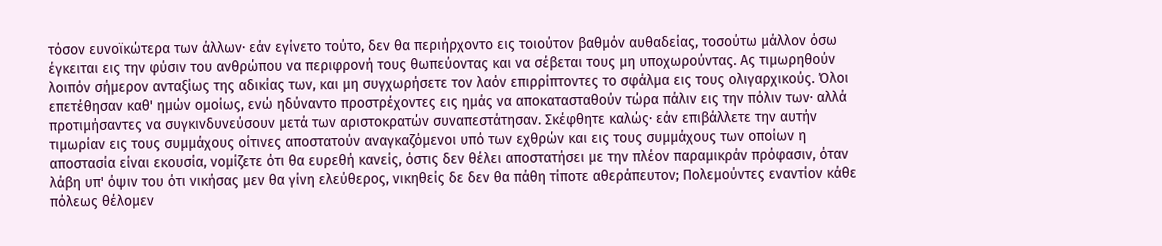τόσον ευνοϊκώτερα των άλλων· εάν εγίνετο τούτο, δεν θα περιήρχοντο εις τοιούτον βαθμόν αυθαδείας, τοσούτω μάλλον όσω έγκειται εις την φύσιν του ανθρώπου να περιφρονή τους θωπεύοντας και να σέβεται τους μη υποχωρούντας. Ας τιμωρηθούν λοιπόν σήμερον ανταξίως της αδικίας των, και μη συγχωρήσετε τον λαόν επιρρίπτοντες το σφάλμα εις τους ολιγαρχικούς. Όλοι επετέθησαν καθ' ημών ομοίως, ενώ ηδύναντο προστρέχοντες εις ημάς να αποκατασταθούν τώρα πάλιν εις την πόλιν των· αλλά προτιμήσαντες να συγκινδυνεύσουν μετά των αριστοκρατών συναπεστάτησαν. Σκέφθητε καλώς· εάν επιβάλλετε την αυτήν τιμωρίαν εις τους συμμάχους οίτινες αποστατούν αναγκαζόμενοι υπό των εχθρών και εις τους συμμάχους των οποίων η αποστασία είναι εκουσία, νομίζετε ότι θα ευρεθή κανείς, όστις δεν θέλει αποστατήσει με την πλέον παραμικράν πρόφασιν, όταν λάβη υπ' όψιν του ότι νικήσας μεν θα γίνη ελεύθερος, νικηθείς δε δεν θα πάθη τίποτε αθεράπευτον; Πολεμούντες εναντίον κάθε πόλεως θέλομεν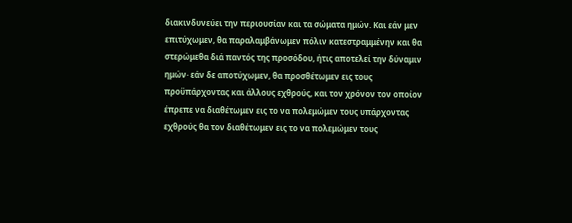διακινδυνεύει την περιουσίαν και τα σώματα ημών. Και εάν μεν επιτύχωμεν, θα παραλαμβάνωμεν πόλιν κατεστραμμένην και θα στερώμεθα διά παντός της προσόδου, ήτις αποτελεί την δύναμιν ημών· εάν δε αποτύχωμεν, θα προσθέτωμεν εις τους προϋπάρχοντας και άλλους εχθρούς, και τον χρόνον τον οποίον έπρεπε να διαθέτωμεν εις το να πολεμώμεν τους υπάρχοντας εχθρούς θα τον διαθέτωμεν εις το να πολεμώμεν τους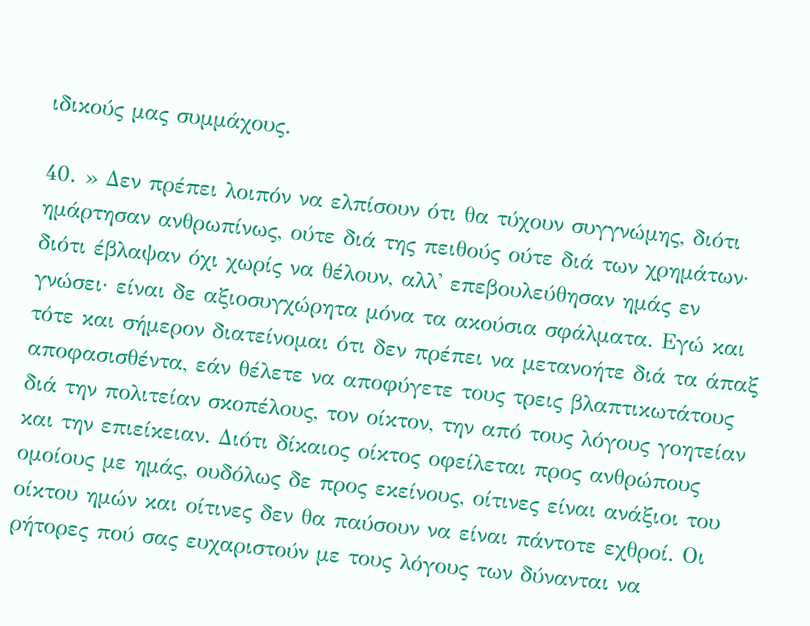ιδικούς μας συμμάχους.

40. » Δεν πρέπει λοιπόν να ελπίσουν ότι θα τύχουν συγγνώμης, διότι ημάρτησαν ανθρωπίνως, ούτε διά της πειθούς ούτε διά των χρημάτων· διότι έβλαψαν όχι χωρίς να θέλουν, αλλ' επεβουλεύθησαν ημάς εν γνώσει· είναι δε αξιοσυγχώρητα μόνα τα ακούσια σφάλματα. Εγώ και τότε και σήμερον διατείνομαι ότι δεν πρέπει να μετανοήτε διά τα άπαξ αποφασισθέντα, εάν θέλετε να αποφύγετε τους τρεις βλαπτικωτάτους διά την πολιτείαν σκοπέλους, τον οίκτον, την από τους λόγους γοητείαν και την επιείκειαν. Διότι δίκαιος οίκτος οφείλεται προς ανθρώπους ομοίους με ημάς, ουδόλως δε προς εκείνους, οίτινες είναι ανάξιοι του οίκτου ημών και οίτινες δεν θα παύσουν να είναι πάντοτε εχθροί. Οι ρήτορες πού σας ευχαριστούν με τους λόγους των δύνανται να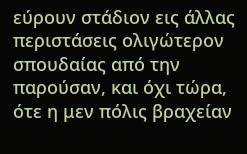εύρουν στάδιον εις άλλας περιστάσεις ολιγώτερον σπουδαίας από την παρούσαν, και όχι τώρα, ότε η μεν πόλις βραχείαν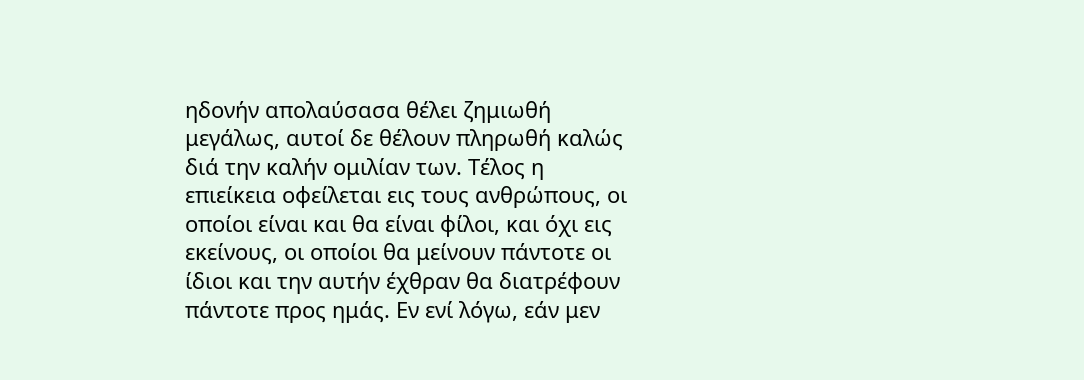ηδονήν απολαύσασα θέλει ζημιωθή μεγάλως, αυτοί δε θέλουν πληρωθή καλώς διά την καλήν ομιλίαν των. Τέλος η επιείκεια οφείλεται εις τους ανθρώπους, οι οποίοι είναι και θα είναι φίλοι, και όχι εις εκείνους, οι οποίοι θα μείνουν πάντοτε οι ίδιοι και την αυτήν έχθραν θα διατρέφουν πάντοτε προς ημάς. Εν ενί λόγω, εάν μεν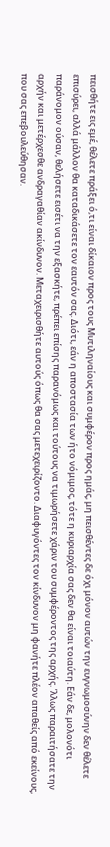πεισθήτε εις εμέ, θέλετε πράξει ό,τι είναι δίκαιον προς τους Μυτιληναίους και συμφέρον προς ημάς, μη πεισθέντες δε όχι μόνον αυτών την ευγνωμοσύνην δεν θέλετε επισύρει, αλλά μάλλον θα καταδικάσετε τον εαυτόν σας. Διότι, εάν η αποστασία των ήτο νόμιμος, τότε η κυριαρχία σας δεν θα είναι τοιαύτη. Εάν δε, μολονότι παράνομον ούσαν, θελήσετε εισέτι να την εξασκήτε, πρέπει επίσης παρανόμως και τούτους να τιμωρήσετε χάριν του συμφέροντος της αρχής. ’λλως παραιτήσατε την αρχήν και μετέρχεσθε ανδραγαθίαν ακίνδυνον. Μεταχειρισθήτε αυτούς όπως θα σας μετεχειρίζοντο. Διαφυγόντες τον κίνδυνον μη φανήτε πλέον απαθείς από εκείνους, που σας επεβουλεύθησαν.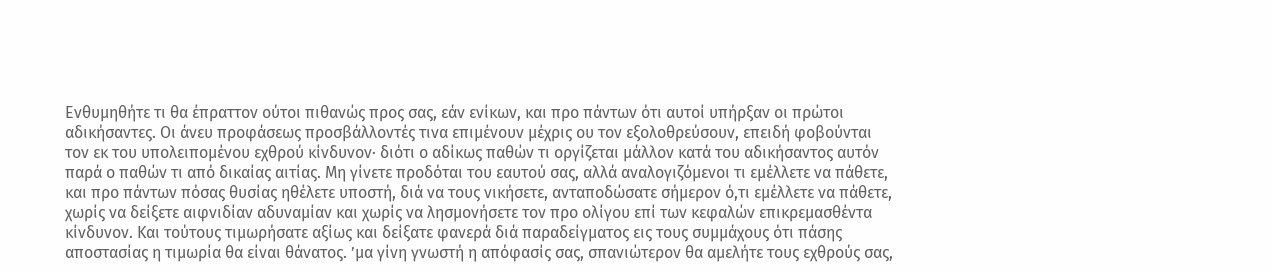Ενθυμηθήτε τι θα έπραττον ούτοι πιθανώς προς σας, εάν ενίκων, και προ πάντων ότι αυτοί υπήρξαν οι πρώτοι αδικήσαντες. Οι άνευ προφάσεως προσβάλλοντές τινα επιμένουν μέχρις ου τον εξολοθρεύσουν, επειδή φοβούνται τον εκ του υπολειπομένου εχθρού κίνδυνον· διότι ο αδίκως παθών τι οργίζεται μάλλον κατά του αδικήσαντος αυτόν παρά ο παθών τι από δικαίας αιτίας. Μη γίνετε προδόται του εαυτού σας, αλλά αναλογιζόμενοι τι εμέλλετε να πάθετε, και προ πάντων πόσας θυσίας ηθέλετε υποστή, διά να τους νικήσετε, ανταποδώσατε σήμερον ό,τι εμέλλετε να πάθετε, χωρίς να δείξετε αιφνιδίαν αδυναμίαν και χωρίς να λησμονήσετε τον προ ολίγου επί των κεφαλών επικρεμασθέντα κίνδυνον. Και τούτους τιμωρήσατε αξίως και δείξατε φανερά διά παραδείγματος εις τους συμμάχους ότι πάσης αποστασίας η τιμωρία θα είναι θάνατος. ’μα γίνη γνωστή η απόφασίς σας, σπανιώτερον θα αμελήτε τους εχθρούς σας,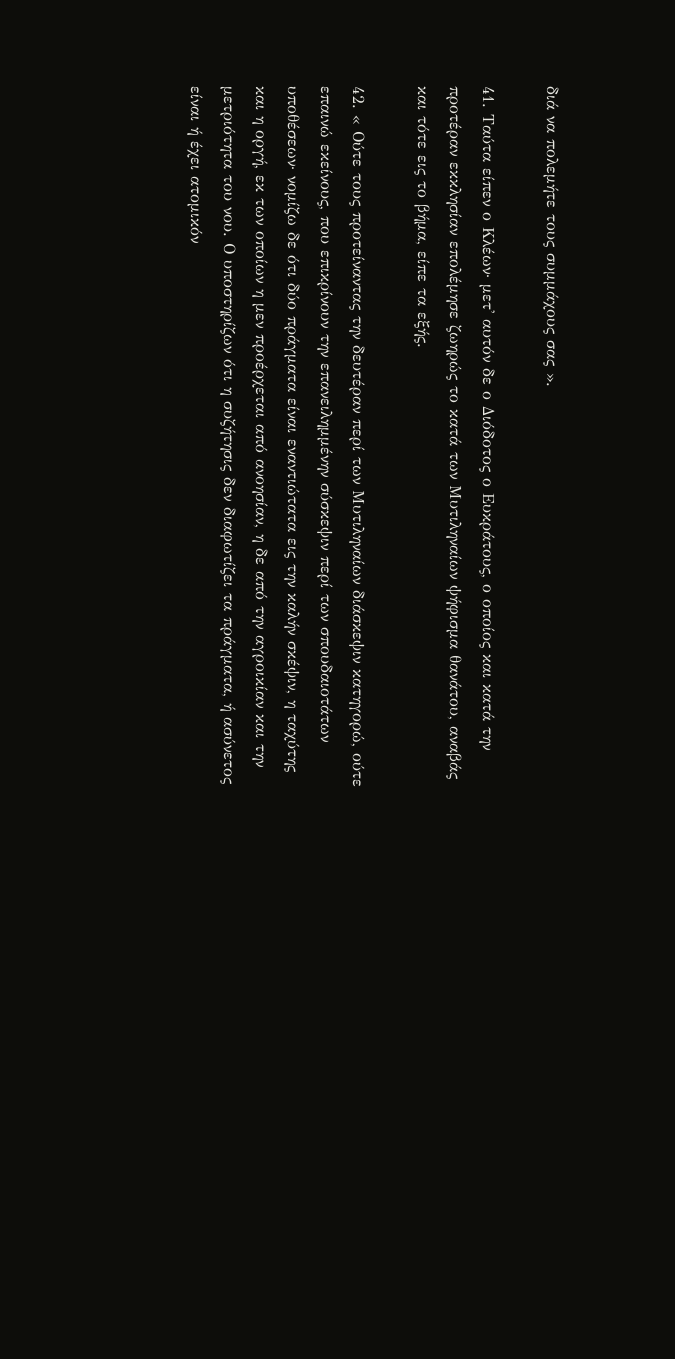διά να πολεμήτε τους συμμάχους σας ».

41. Ταύτα είπεν ο Κλέων· μετ' αυτόν δε ο Διόδοτος ο Ευκράτους, ο οποίος και κατά την προτέραν εκκλησίαν επολέμησε ζωηρώς το κατά των Μυτιληναίων ψήφισμα θανάτου, αναβάς και τότε εις το βήμα, είπε τα εξής.

42. « Ούτε τους προτείναντας την δευτέραν περί των Μυτιληναίων διάσκεψιν κατηγορώ, ούτε επαινώ εκείνους, που επικρίνουν την επανειλημμένην σύσκεψιν περί των σπουδαιοτάτων υποθέσεων· νομίζω δε ότι δύο πράγματα είναι εναντιώτατα εις την καλήν σκέψιν, η ταχύτης και η οργή, εκ των οποίων η μεν προέρχεται από ανοησίαν, η δε από την αγροικίαν και την μετριότητα του νου. Ο υποστηρίζων ότι η συζήτησις δεν διαφωτίζει τα πράγματα, ή ασύνετος είναι ή έχει ατομικόν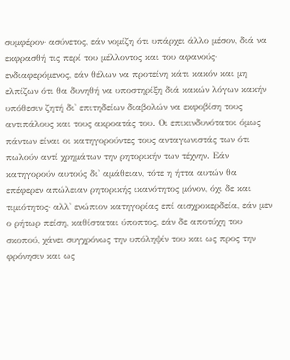συμφέρον· ασύνετος, εάν νομίζη ότι υπάρχει άλλο μέσον, διά να εκφρασθή τις περί του μέλλοντος και του αφανούς· ενδιαφερόμενος, εάν θέλων να προτείνη κάτι κακόν και μη ελπίζων ότι θα δυνηθή να υποστηρίξη διά κακών λόγων κακήν υπόθεσιν ζητή δι' επιτηδείων διαβολών να εκφοβίση τους αντιπάλους και τους ακροατάς του. Οι επικινδυνότατοι όμως πάντων είναι οι κατηγορούντες τους ανταγωνιστάς των ότι πωλούν αντί χρημάτων την ρητορικήν των τέχνην. Εάν κατηγορούν αυτούς δι' αμάθειαν, τότε η ήττα αυτών θα επέφερεν απώλειαν ρητορικής ικανότητος μόνον, όχι δε και τιμιότητος· αλλ' ενώπιον κατηγορίας επί αισχροκερδεία, εάν μεν ο ρήτωρ πείση, καθίσταται ύποπτος, εάν δε αποτύχη του σκοπού, χάνει συγχρόνως την υπόληψίν του και ως προς την φρόνησιν και ως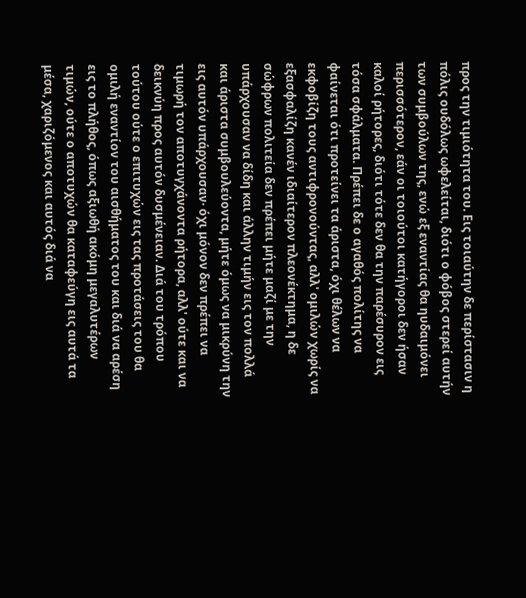προς την τιμιότητα του. Εις τοιαύτην δε περίστασιν η πόλις ουδόλως ωφελείται, διότι ο φόβος στερεί αυτήν των συμβούλων της, ενώ εξ εναντίας θα ηυδαιμόνει περισσότερον, εάν οι τοιούτοι κατήγοροι δεν ήσαν καλοί ρήτορες, διότι τότε δεν θα την παρέσυρον εις τόσα σφάλματα. Πρέπει δε ο αγαθός πολίτης να φαίνεται ότι προτείνει τα άριστα, όχι θέλων να εκφοβίζη τους αντιφρονούντας, αλλ' ομιλών χωρίς να εξασφαλίζη κανέν ιδιαίτερον πλεονέκτημα, η δε σώφρων πολιτεία δεν πρέπει μήτε μαζί με την υπάρχουσαν να δίδη και άλλην τιμήν εις τον πολλά και άριστα συμβουλεύοντα, μήτε όμως να μικρύνη την εις αυτόν υπάρχουσαν· όχι μόνον δεν πρέπει να τιμωρή τον αποτυγχάνοντα ρήτορα, αλλ' ούτε και να δεικνύη προς αυτόν δυσμένειαν. Διά του τρόπου τούτου ούτε ο επιτυχών εις τας προτάσεις του θα ομιλή εναντίον του αισθήματος του και διά να αρέση εις το πλήθος, όπως αξιωθή ακόμη μεγαλυτέρων τιμών, ούτε ο αποτυχών θα καταφεύγη εις αυτά τα μέσα, χαριζόμενος και αυτός διά να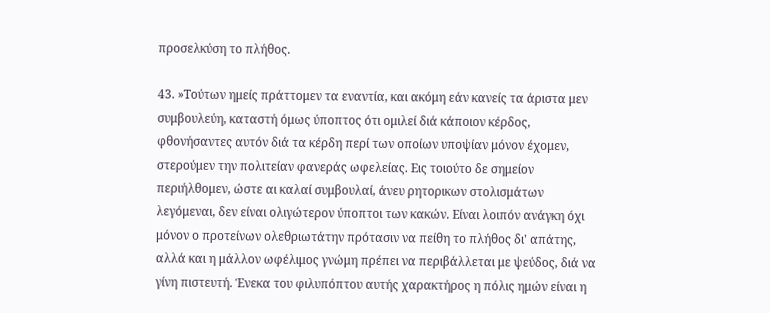προσελκύση το πλήθος.

43. »Τούτων ημείς πράττομεν τα εναντία, και ακόμη εάν κανείς τα άριστα μεν συμβουλεύη, καταστή όμως ύποπτος ότι ομιλεί διά κάποιον κέρδος, φθονήσαντες αυτόν διά τα κέρδη περί των οποίων υποψίαν μόνον έχομεν, στερούμεν την πολιτείαν φανεράς ωφελείας. Εις τοιούτο δε σημείον περιήλθομεν, ώστε αι καλαί συμβουλαί, άνευ ρητορικων στολισμάτων λεγόμεναι, δεν είναι ολιγώτερον ύποπτοι των κακών. Είναι λοιπόν ανάγκη όχι μόνον ο προτείνων ολεθριωτάτην πρότασιν να πείθη το πλήθος δι' απάτης, αλλά και η μάλλον ωφέλιμος γνώμη πρέπει να περιβάλλεται με ψεύδος, διά να γίνη πιστευτή. Ένεκα του φιλυπόπτου αυτής χαρακτήρος η πόλις ημών είναι η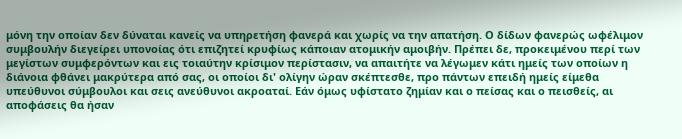μόνη την οποίαν δεν δύναται κανείς να υπηρετήση φανερά και χωρίς να την απατήση. Ο δίδων φανερώς ωφέλιμον συμβουλήν διεγείρει υπονοίας ότι επιζητεί κρυφίως κάποιαν ατομικήν αμοιβήν. Πρέπει δε, προκειμένου περί των μεγίστων συμφερόντων και εις τοιαύτην κρίσιμον περίστασιν, να απαιτήτε να λέγωμεν κάτι ημείς των οποίων η διάνοια φθάνει μακρύτερα από σας, οι οποίοι δι' ολίγην ώραν σκέπτεσθε, προ πάντων επειδή ημείς είμεθα υπεύθυνοι σύμβουλοι και σεις ανεύθυνοι ακροαταί. Εάν όμως υφίστατο ζημίαν και ο πείσας και ο πεισθείς, αι αποφάσεις θα ήσαν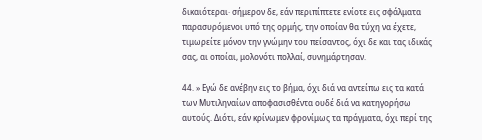δικαιότεραι· σήμερον δε, εάν περιπίπτετε ενίοτε εις σφάλματα παρασυρόμενοι υπό της ορμής, την οποίαν θα τύχη να έχετε, τιμωρείτε μόνον την γνώμην του πείσαντος, όχι δε και τας ιδικάς σας, αι οποίαι, μολονότι πολλαί, συνημάρτησαν.

44. » Εγώ δε ανέβην εις το βήμα, όχι διά να αντείπω εις τα κατά των Μυτιληναίων αποφασισθέντα ουδέ διά να κατηγορήσω αυτούς. Διότι, εάν κρίνωμεν φρονίμως τα πράγματα, όχι περί της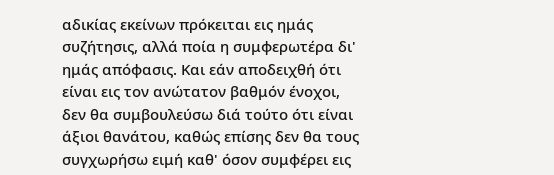αδικίας εκείνων πρόκειται εις ημάς συζήτησις, αλλά ποία η συμφερωτέρα δι' ημάς απόφασις. Και εάν αποδειχθή ότι είναι εις τον ανώτατον βαθμόν ένοχοι, δεν θα συμβουλεύσω διά τούτο ότι είναι άξιοι θανάτου, καθώς επίσης δεν θα τους συγχωρήσω ειμή καθ' όσον συμφέρει εις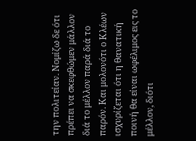την πολιτείαν. Νομίζω δε ότι πρέπει να σκεφθώμεν μάλλον διά το μέλλον παρά διά το παρόν. Και μολονότι ο Κλέων ισχυρίζεται ότι η θανατική ποινή θα είναι ωφέλιμος εις το μέλλον, διότι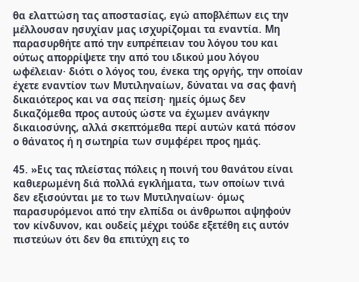θα ελαττώση τας αποστασίας, εγώ αποβλέπων εις την μέλλουσαν ησυχίαν μας ισχυρίζομαι τα εναντία. Μη παρασυρθήτε από την ευπρέπειαν του λόγου του και ούτως απορρίψετε την από του ιδικού μου λόγου ωφέλειαν· διότι ο λόγος του, ένεκα της οργής, την οποίαν έχετε εναντίον των Μυτιληναίων, δύναται να σας φανή δικαιότερος και να σας πείση· ημείς όμως δεν δικαζόμεθα προς αυτούς ώστε να έχωμεν ανάγκην δικαιοσύνης, αλλά σκεπτόμεθα περί αυτών κατά πόσον ο θάνατος ή η σωτηρία των συμφέρει προς ημάς.

45. »Εις τας πλείστας πόλεις η ποινή του θανάτου είναι καθιερωμένη διά πολλά εγκλήματα, των οποίων τινά δεν εξισούνται με το των Μυτιληναίων· όμως παρασυρόμενοι από την ελπίδα οι άνθρωποι αψηφούν τον κίνδυνον, και ουδείς μέχρι τούδε εξετέθη εις αυτόν πιστεύων ότι δεν θα επιτύχη εις το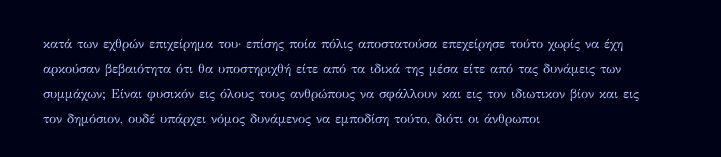κατά των εχθρών επιχείρημα του· επίσης ποία πόλις αποστατούσα επεχείρησε τούτο χωρίς να έχη αρκούσαν βεβαιότητα ότι θα υποστηριχθή είτε από τα ιδικά της μέσα είτε από τας δυνάμεις των συμμάχων; Είναι φυσικόν εις όλους τους ανθρώπους να σφάλλουν και εις τον ιδιωτικον βίον και εις τον δημόσιον, ουδέ υπάρχει νόμος δυνάμενος να εμποδίση τούτο, διότι οι άνθρωποι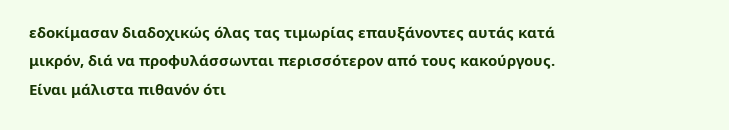εδοκίμασαν διαδοχικώς όλας τας τιμωρίας επαυξάνοντες αυτάς κατά μικρόν, διά να προφυλάσσωνται περισσότερον από τους κακούργους. Είναι μάλιστα πιθανόν ότι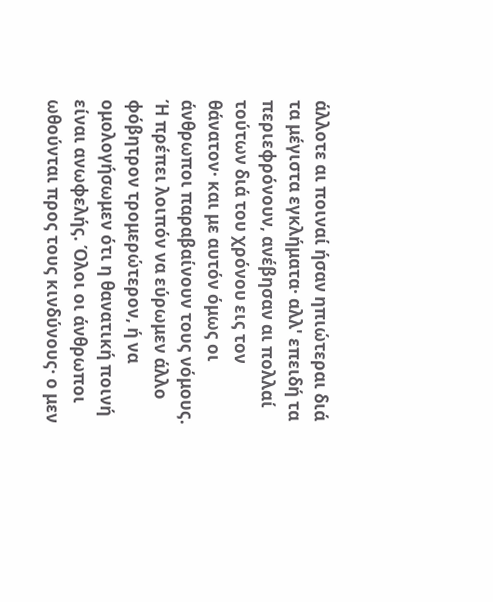άλλοτε αι ποιναί ήσαν ηπιώτεραι διά τα μέγιστα εγκλήματα· αλλ' επειδή τα περιεφρόνουν, ανέβησαν αι πολλαί τούτων διά του χρόνου εις τον θάνατον· και με αυτόν όμως οι άνθρωποι παραβαίνουν τους νόμους. Ή πρέπει λοιπόν να εύρωμεν άλλο φόβητρον τρομερώτερον, ή να ομολογήσωμεν ότι η θανατική ποινή είναι ανωφελής. Όλοι οι άνθρωποι ωθούνται προς τους κινδύνους· ο μεν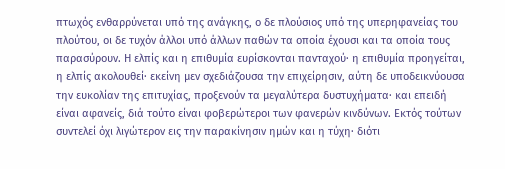πτωχός ενθαρρύνεται υπό της ανάγκης, ο δε πλούσιος υπό της υπερηφανείας του πλούτου, οι δε τυχόν άλλοι υπό άλλων παθών τα οποία έχουσι και τα οποία τους παρασύρουν. Η ελπίς και η επιθυμία ευρίσκονται πανταχού· η επιθυμία προηγείται, η ελπίς ακολουθεί· εκείνη μεν σχεδιάζουσα την επιχείρησιν, αύτη δε υποδεικνύουσα την ευκολίαν της επιτυχίας, προξενούν τα μεγαλύτερα δυστυχήματα· και επειδή είναι αφανείς, διά τούτο είναι φοβερώτεροι των φανερών κινδύνων. Εκτός τούτων συντελεί όχι λιγώτερον εις την παρακίνησιν ημών και η τύχη· διότι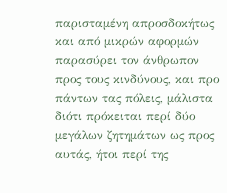παρισταμένη απροσδοκήτως και από μικρών αφορμών παρασύρει τον άνθρωπον προς τους κινδύνους, και προ πάντων τας πόλεις, μάλιστα διότι πρόκειται περί δύο μεγάλων ζητημάτων ως προς αυτάς, ήτοι περί της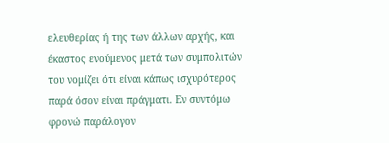ελευθερίας ή της των άλλων αρχής, και έκαστος ενούμενος μετά των συμπολιτών του νομίζει ότι είναι κάπως ισχυρότερος παρά όσον είναι πράγματι. Εν συντόμω φρονώ παράλογον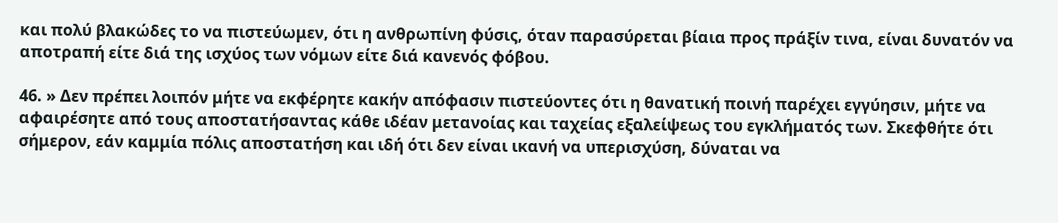και πολύ βλακώδες το να πιστεύωμεν, ότι η ανθρωπίνη φύσις, όταν παρασύρεται βίαια προς πράξίν τινα, είναι δυνατόν να αποτραπή είτε διά της ισχύος των νόμων είτε διά κανενός φόβου.

46. » Δεν πρέπει λοιπόν μήτε να εκφέρητε κακήν απόφασιν πιστεύοντες ότι η θανατική ποινή παρέχει εγγύησιν, μήτε να αφαιρέσητε από τους αποστατήσαντας κάθε ιδέαν μετανοίας και ταχείας εξαλείψεως του εγκλήματός των. Σκεφθήτε ότι σήμερον, εάν καμμία πόλις αποστατήση και ιδή ότι δεν είναι ικανή να υπερισχύση, δύναται να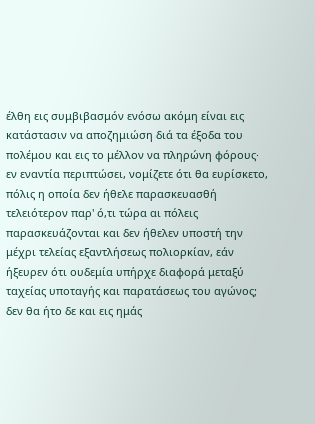έλθη εις συμβιβασμόν ενόσω ακόμη είναι εις κατάστασιν να αποζημιώση διά τα έξοδα του πολέμου και εις το μέλλον να πληρώνη φόρους· εν εναντία περιπτώσει, νομίζετε ότι θα ευρίσκετο, πόλις η οποία δεν ήθελε παρασκευασθή τελειότερον παρ' ό,τι τώρα αι πόλεις παρασκευάζονται και δεν ήθελεν υποστή την μέχρι τελείας εξαντλήσεως πολιορκίαν, εάν ήξευρεν ότι ουδεμία υπήρχε διαφορά μεταξύ ταχείας υποταγής και παρατάσεως του αγώνος; δεν θα ήτο δε και εις ημάς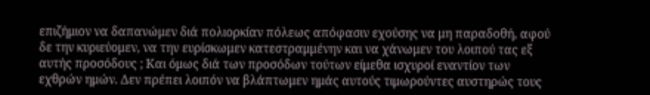επιζήμιον να δαπανώμεν διά πολιορκίαν πόλεως απόφασιν εχούσης να μη παραδοθή, αφού δε την κυριεύομεν, να την ευρίσκωμεν κατεστραμμένην και να χάνωμεν του λοιπού τας εξ αυτής προσόδους ; Και όμως διά των προσόδων τούτων είμεθα ισχυροί εναντίον των εχθρών ημών. Δεν πρέπει λοιπόν να βλάπτωμεν ημάς αυτούς τιμωρούντες αυστηρώς τους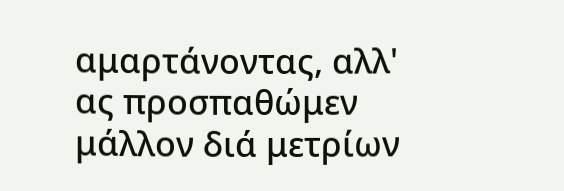αμαρτάνοντας, αλλ' ας προσπαθώμεν μάλλον διά μετρίων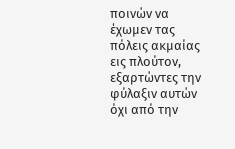ποινών να έχωμεν τας πόλεις ακμαίας εις πλούτον, εξαρτώντες την φύλαξιν αυτών όχι από την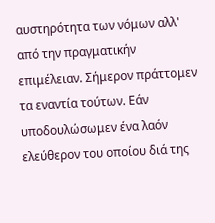αυστηρότητα των νόμων αλλ' από την πραγματικήν επιμέλειαν. Σήμερον πράττομεν τα εναντία τούτων. Εάν υποδουλώσωμεν ένα λαόν ελεύθερον του οποίου διά της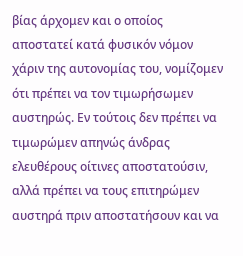βίας άρχομεν και ο οποίος αποστατεί κατά φυσικόν νόμον χάριν της αυτονομίας του, νομίζομεν ότι πρέπει να τον τιμωρήσωμεν αυστηρώς. Εν τούτοις δεν πρέπει να τιμωρώμεν απηνώς άνδρας ελευθέρους οίτινες αποστατούσιν, αλλά πρέπει να τους επιτηρώμεν αυστηρά πριν αποστατήσουν και να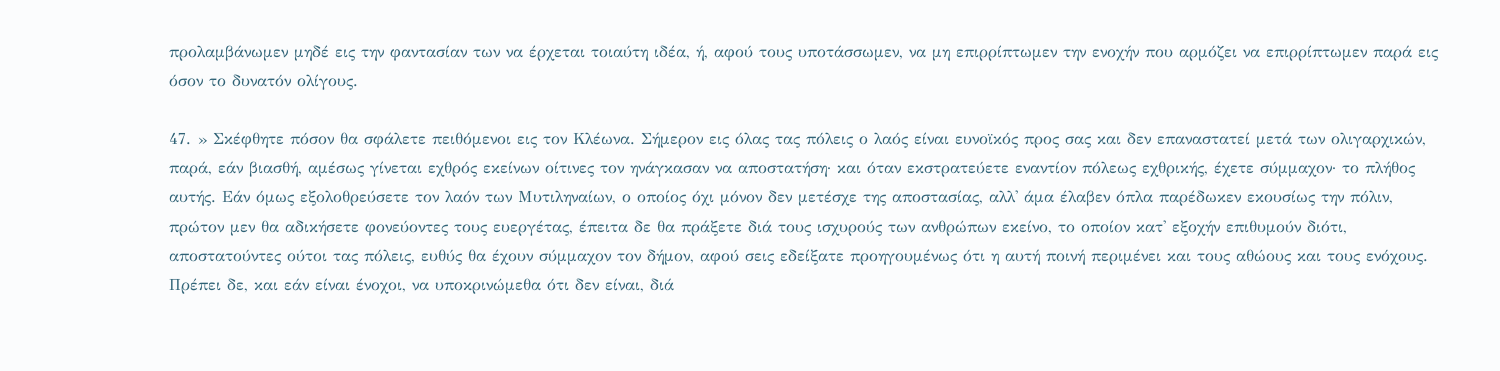προλαμβάνωμεν μηδέ εις την φαντασίαν των να έρχεται τοιαύτη ιδέα, ή, αφού τους υποτάσσωμεν, να μη επιρρίπτωμεν την ενοχήν που αρμόζει να επιρρίπτωμεν παρά εις όσον το δυνατόν ολίγους.

47. » Σκέφθητε πόσον θα σφάλετε πειθόμενοι εις τον Κλέωνα. Σήμερον εις όλας τας πόλεις ο λαός είναι ευνοϊκός προς σας και δεν επαναστατεί μετά των ολιγαρχικών, παρά, εάν βιασθή, αμέσως γίνεται εχθρός εκείνων οίτινες τον ηνάγκασαν να αποστατήση· και όταν εκστρατεύετε εναντίον πόλεως εχθρικής, έχετε σύμμαχον· το πλήθος αυτής. Εάν όμως εξολοθρεύσετε τον λαόν των Μυτιληναίων, ο οποίος όχι μόνον δεν μετέσχε της αποστασίας, αλλ' άμα έλαβεν όπλα παρέδωκεν εκουσίως την πόλιν, πρώτον μεν θα αδικήσετε φονεύοντες τους ευεργέτας, έπειτα δε θα πράξετε διά τους ισχυρούς των ανθρώπων εκείνο, το οποίον κατ' εξοχήν επιθυμούν διότι, αποστατούντες ούτοι τας πόλεις, ευθύς θα έχουν σύμμαχον τον δήμον, αφού σεις εδείξατε προηγουμένως ότι η αυτή ποινή περιμένει και τους αθώους και τους ενόχους. Πρέπει δε, και εάν είναι ένοχοι, να υποκρινώμεθα ότι δεν είναι, διά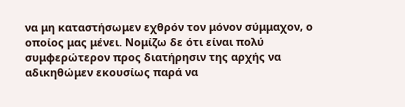να μη καταστήσωμεν εχθρόν τον μόνον σύμμαχον, ο οποίος μας μένει. Νομίζω δε ότι είναι πολύ συμφερώτερον προς διατήρησιν της αρχής να αδικηθώμεν εκουσίως παρά να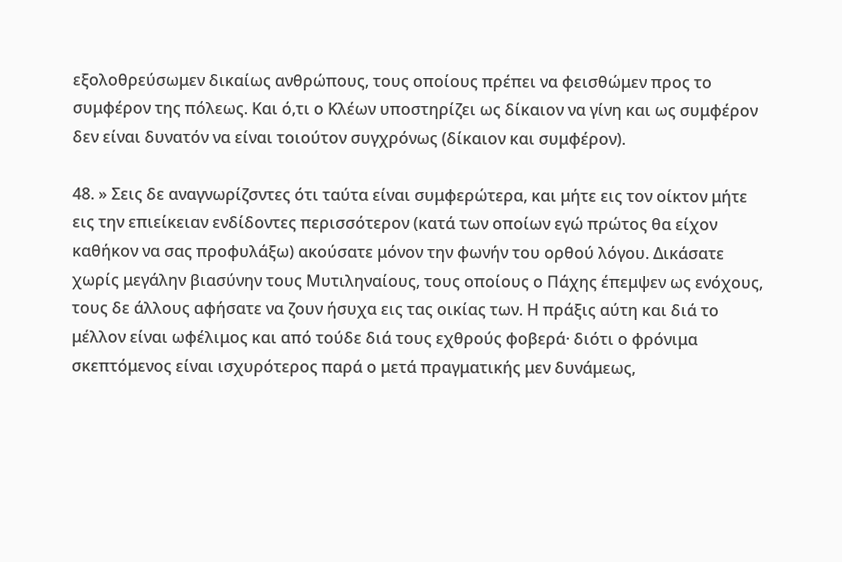εξολοθρεύσωμεν δικαίως ανθρώπους, τους οποίους πρέπει να φεισθώμεν προς το συμφέρον της πόλεως. Και ό,τι ο Κλέων υποστηρίζει ως δίκαιον να γίνη και ως συμφέρον δεν είναι δυνατόν να είναι τοιούτον συγχρόνως (δίκαιον και συμφέρον).

48. » Σεις δε αναγνωρίζσντες ότι ταύτα είναι συμφερώτερα, και μήτε εις τον οίκτον μήτε εις την επιείκειαν ενδίδοντες περισσότερον (κατά των οποίων εγώ πρώτος θα είχον καθήκον να σας προφυλάξω) ακούσατε μόνον την φωνήν του ορθού λόγου. Δικάσατε χωρίς μεγάλην βιασύνην τους Μυτιληναίους, τους οποίους ο Πάχης έπεμψεν ως ενόχους, τους δε άλλους αφήσατε να ζουν ήσυχα εις τας οικίας των. Η πράξις αύτη και διά το μέλλον είναι ωφέλιμος και από τούδε διά τους εχθρούς φοβερά· διότι ο φρόνιμα σκεπτόμενος είναι ισχυρότερος παρά ο μετά πραγματικής μεν δυνάμεως,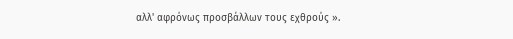αλλ' αφρόνως προσβάλλων τους εχθρούς ».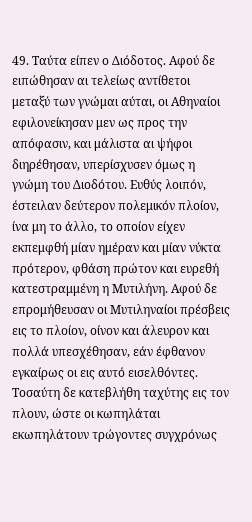49. Ταύτα είπεν ο Διόδοτος. Αφού δε ειπώθησαν αι τελείως αντίθετοι μεταξύ των γνώμαι αύται, οι Αθηναίοι εφιλονείκησαν μεν ως προς την απόφασιν, και μάλιστα αι ψήφοι διηρέθησαν, υπερίσχυσεν όμως η γνώμη του Διοδότου. Ευθύς λοιπόν, έστειλαν δεύτερον πολεμικόν πλοίον, ίνα μη το άλλο, το οποίον είχεν εκπεμφθή μίαν ημέραν και μίαν νύκτα πρότερον, φθάση πρώτον και ευρεθή κατεστραμμένη η Μυτιλήνη. Αφού δε επρομήθευσαν οι Μυτιληναίοι πρέσβεις εις το πλοίον, οίνον και άλευρον και πολλά υπεσχέθησαν, εάν έφθανον εγκαίρως οι εις αυτό εισελθόντες. Τοσαύτη δε κατεβλήθη ταχύτης εις τον πλουν, ώστε οι κωπηλάται εκωπηλάτουν τρώγοντες συγχρόνως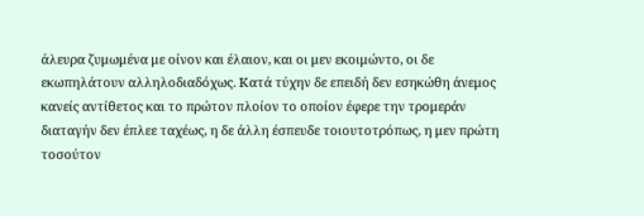άλευρα ζυμωμένα με οίνον και έλαιον, και οι μεν εκοιμώντο, οι δε εκωπηλάτουν αλληλοδιαδόχως. Κατά τύχην δε επειδή δεν εσηκώθη άνεμος κανείς αντίθετος και το πρώτον πλοίον το οποίον έφερε την τρομεράν διαταγήν δεν έπλεε ταχέως, η δε άλλη έσπευδε τοιουτοτρόπως, η μεν πρώτη τοσούτον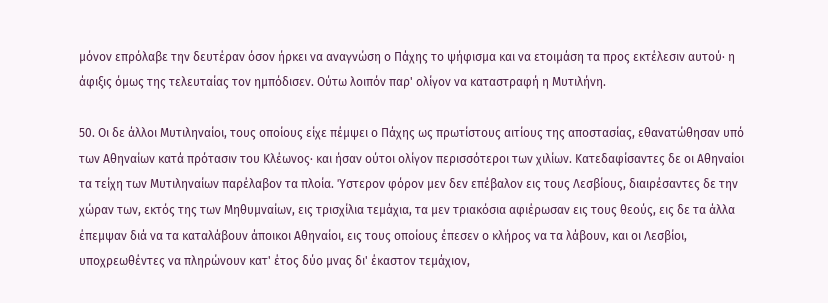μόνον επρόλαβε την δευτέραν όσον ήρκει να αναγνώση ο Πάχης το ψήφισμα και να ετοιμάση τα προς εκτέλεσιν αυτού· η άφιξις όμως της τελευταίας τον ημπόδισεν. Ούτω λοιπόν παρ' ολίγον να καταστραφή η Μυτιλήνη.

50. Οι δε άλλοι Μυτιληναίοι, τους οποίους είχε πέμψει ο Πάχης ως πρωτίστους αιτίους της αποστασίας, εθανατώθησαν υπό των Αθηναίων κατά πρότασιν του Κλέωνος· και ήσαν ούτοι ολίγον περισσότεροι των χιλίων. Κατεδαφίσαντες δε οι Αθηναίοι τα τείχη των Μυτιληναίων παρέλαβον τα πλοία. Ύστερον φόρον μεν δεν επέβαλον εις τους Λεσβίους, διαιρέσαντες δε την χώραν των, εκτός της των Μηθυμναίων, εις τρισχίλια τεμάχια, τα μεν τριακόσια αφιέρωσαν εις τους θεούς, εις δε τα άλλα έπεμψαν διά να τα καταλάβουν άποικοι Αθηναίοι, εις τους οποίους έπεσεν ο κλήρος να τα λάβουν, και οι Λεσβίοι, υποχρεωθέντες να πληρώνουν κατ' έτος δύο μνας δι' έκαστον τεμάχιον,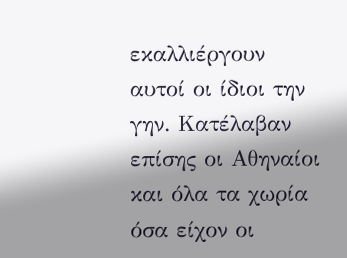εκαλλιέργουν αυτοί οι ίδιοι την γην. Κατέλαβαν επίσης οι Αθηναίοι και όλα τα χωρία όσα είχον οι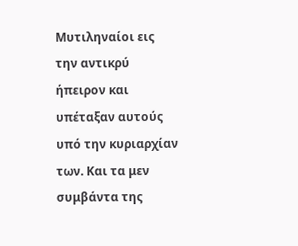Μυτιληναίοι εις την αντικρύ ήπειρον και υπέταξαν αυτούς υπό την κυριαρχίαν των. Και τα μεν συμβάντα της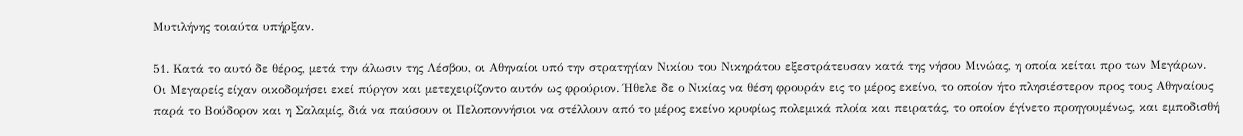Μυτιλήνης τοιαύτα υπήρξαν.

51. Κατά το αυτό δε θέρος, μετά την άλωσιν της Λέσβου, οι Αθηναίοι υπό την στρατηγίαν Νικίου του Νικηράτου εξεστράτευσαν κατά της νήσου Μινώας, η οποία κείται προ των Μεγάρων. Οι Μεγαρείς είχαν οικοδομήσει εκεί πύργον και μετεχειρίζοντο αυτόν ως φρούριον. Ήθελε δε ο Νικίας να θέση φρουράν εις το μέρος εκείνο, το οποίον ήτο πλησιέστερον προς τους Αθηναίους παρά το Βούδορον και η Σαλαμίς, διά να παύσουν οι Πελοποννήσιοι να στέλλουν από το μέρος εκείνο κρυφίως πολεμικά πλοία και πειρατάς, το οποίον έγίνετο προηγουμένως, και εμποδισθή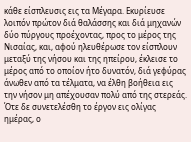κάθε είσπλευσις εις τα Μέγαρα. Εκυρίευσε λοιπόν πρώτον διά θαλάσσης και διά μηχανών δύο πύργους προέχοντας, προς το μέρος της Νισαίας, και, αφού ηλευθέρωσε τον είσπλουν μεταξύ της νήσου και της ηπείρου, έκλεισε το μέρος από το οποίον ήτο δυνατόν, διά γεφύρας άνωθεν από τα τέλματα, να έλθη βοήθεια εις την νήσον μη απέχουσαν πολύ από της στερεάς. Ότε δε συνετελέσθη το έργον εις ολίγας ημέρας, ο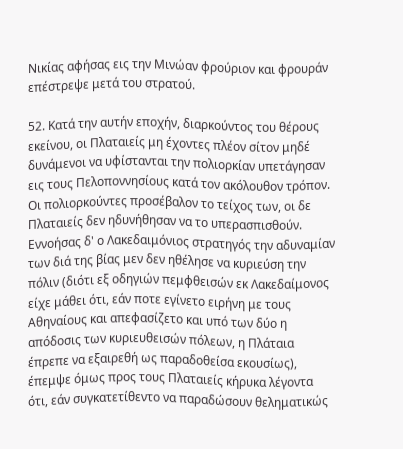Νικίας αφήσας εις την Μινώαν φρούριον και φρουράν επέστρεψε μετά του στρατού.

52. Κατά την αυτήν εποχήν, διαρκούντος του θέρους εκείνου, οι Πλαταιείς μη έχοντες πλέον σίτον μηδέ δυνάμενοι να υφίστανται την πολιορκίαν υπετάγησαν εις τους Πελοποννησίους κατά τον ακόλουθον τρόπον. Οι πολιορκούντες προσέβαλον το τείχος των, οι δε Πλαταιείς δεν ηδυνήθησαν να το υπερασπισθούν. Εννοήσας δ' ο Λακεδαιμόνιος στρατηγός την αδυναμίαν των διά της βίας μεν δεν ηθέλησε να κυριεύση την πόλιν (διότι εξ οδηγιών πεμφθεισών εκ Λακεδαίμονος είχε μάθει ότι, εάν ποτε εγίνετο ειρήνη με τους Αθηναίους και απεφασίζετο και υπό των δύο η απόδοσις των κυριευθεισών πόλεων, η Πλάταια έπρεπε να εξαιρεθή ως παραδοθείσα εκουσίως), έπεμψε όμως προς τους Πλαταιείς κήρυκα λέγοντα ότι, εάν συγκατετίθεντο να παραδώσουν θεληματικώς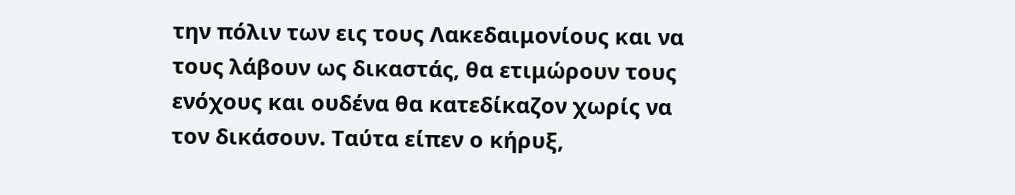την πόλιν των εις τους Λακεδαιμονίους και να τους λάβουν ως δικαστάς, θα ετιμώρουν τους ενόχους και ουδένα θα κατεδίκαζον χωρίς να τον δικάσουν. Ταύτα είπεν ο κήρυξ,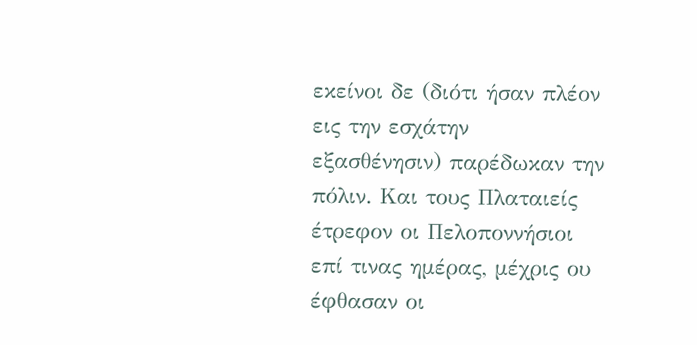εκείνοι δε (διότι ήσαν πλέον εις την εσχάτην εξασθένησιν) παρέδωκαν την πόλιν. Και τους Πλαταιείς έτρεφον οι Πελοποννήσιοι επί τινας ημέρας, μέχρις ου έφθασαν οι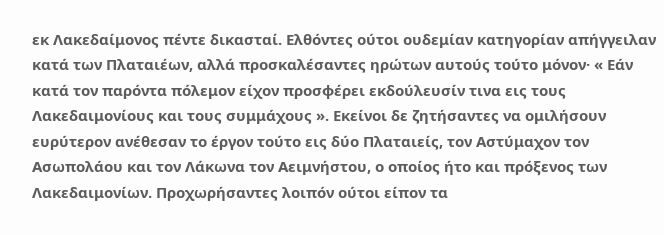εκ Λακεδαίμονος πέντε δικασταί. Ελθόντες ούτοι ουδεμίαν κατηγορίαν απήγγειλαν κατά των Πλαταιέων, αλλά προσκαλέσαντες ηρώτων αυτούς τούτο μόνον· « Εάν κατά τον παρόντα πόλεμον είχον προσφέρει εκδούλευσίν τινα εις τους Λακεδαιμονίους και τους συμμάχους ». Εκείνοι δε ζητήσαντες να ομιλήσουν ευρύτερον ανέθεσαν το έργον τούτο εις δύο Πλαταιείς, τον Αστύμαχον τον Ασωπολάου και τον Λάκωνα τον Αειμνήστου, ο οποίος ήτο και πρόξενος των Λακεδαιμονίων. Προχωρήσαντες λοιπόν ούτοι είπον τα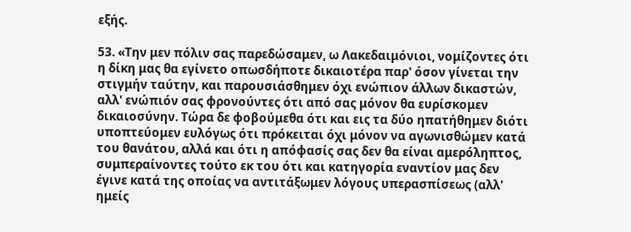εξής.

53. «Την μεν πόλιν σας παρεδώσαμεν, ω Λακεδαιμόνιοι, νομίζοντες ότι η δίκη μας θα εγίνετο οπωσδήποτε δικαιοτέρα παρ' όσον γίνεται την στιγμήν ταύτην, και παρουσιάσθημεν όχι ενώπιον άλλων δικαστών, αλλ' ενώπιόν σας φρονούντες ότι από σας μόνον θα ευρίσκομεν δικαιοσύνην. Τώρα δε φοβούμεθα ότι και εις τα δύο ηπατήθημεν διότι υποπτεύομεν ευλόγως ότι πρόκειται όχι μόνον να αγωνισθώμεν κατά του θανάτου, αλλά και ότι η απόφασίς σας δεν θα είναι αμερόληπτος, συμπεραίνοντες τούτο εκ του ότι και κατηγορία εναντίον μας δεν έγινε κατά της οποίας να αντιτάξωμεν λόγους υπερασπίσεως (αλλ' ημείς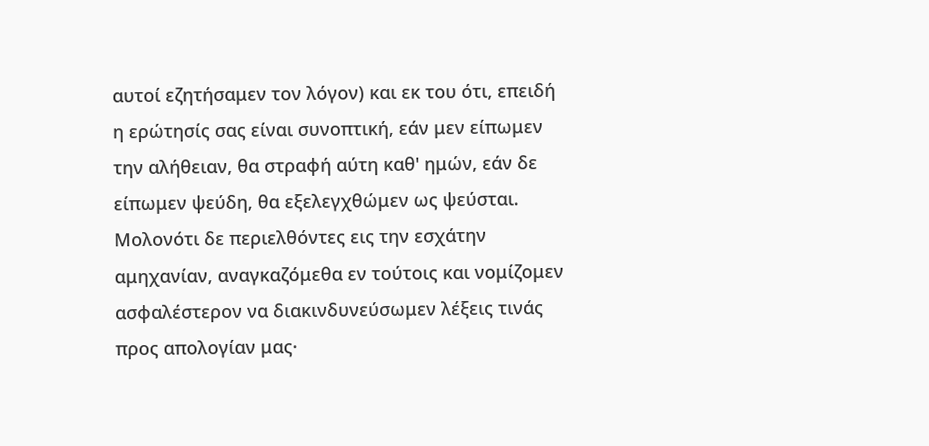αυτοί εζητήσαμεν τον λόγον) και εκ του ότι, επειδή η ερώτησίς σας είναι συνοπτική, εάν μεν είπωμεν την αλήθειαν, θα στραφή αύτη καθ' ημών, εάν δε είπωμεν ψεύδη, θα εξελεγχθώμεν ως ψεύσται. Μολονότι δε περιελθόντες εις την εσχάτην αμηχανίαν, αναγκαζόμεθα εν τούτοις και νομίζομεν ασφαλέστερον να διακινδυνεύσωμεν λέξεις τινάς προς απολογίαν μας·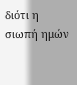διότι η σιωπή ημών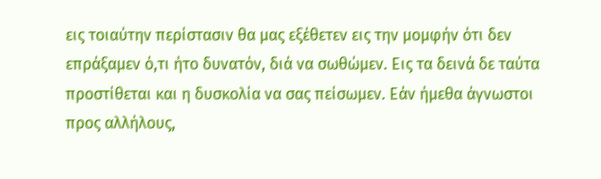εις τοιαύτην περίστασιν θα μας εξέθετεν εις την μομφήν ότι δεν επράξαμεν ό,τι ήτο δυνατόν, διά να σωθώμεν. Εις τα δεινά δε ταύτα προστίθεται και η δυσκολία να σας πείσωμεν. Εάν ήμεθα άγνωστοι προς αλλήλους,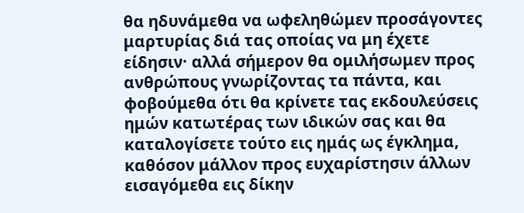θα ηδυνάμεθα να ωφεληθώμεν προσάγοντες μαρτυρίας διά τας οποίας να μη έχετε είδησιν· αλλά σήμερον θα ομιλήσωμεν προς ανθρώπους γνωρίζοντας τα πάντα, και φοβούμεθα ότι θα κρίνετε τας εκδουλεύσεις ημών κατωτέρας των ιδικών σας και θα καταλογίσετε τούτο εις ημάς ως έγκλημα, καθόσον μάλλον προς ευχαρίστησιν άλλων εισαγόμεθα εις δίκην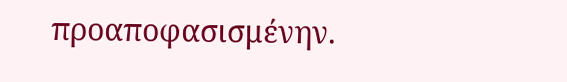προαποφασισμένην.